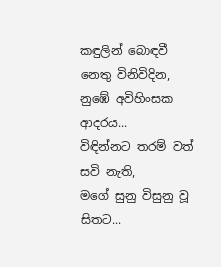කඳුලින් බොඳවී
නෙතු විනිවිදින,
නුඹේ අවිහිංසක ආදරය...
විඳින්නට තරම් වත් සවි නැති,
මගේ සුනු විසුනු වූ සිතට...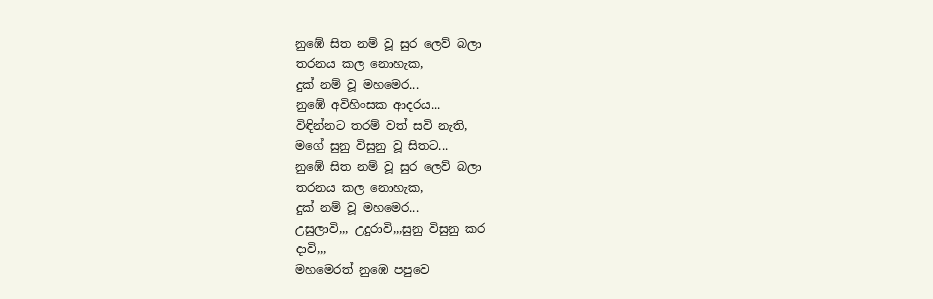නුඹේ සිත නම් වූ සුර ලෙව් බලා
තරනය කල නොහැක,
දුක් නම් වූ මහමෙර...
නුඹේ අවිහිංසක ආදරය...
විඳින්නට තරම් වත් සවි නැති,
මගේ සුනු විසුනු වූ සිතට...
නුඹේ සිත නම් වූ සුර ලෙව් බලා
තරනය කල නොහැක,
දුක් නම් වූ මහමෙර...
උසුලාවි,,, උදුරාවි,,,සුනු විසුනු කර
දාවි,,,
මහමෙරත් නුඹෙ පපුවෙ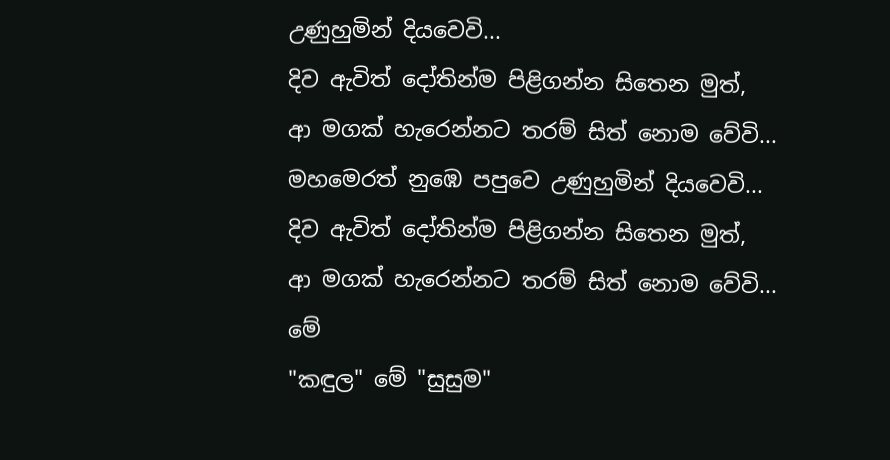උණුහුමින් දියවෙවි...
දිව ඇවිත් දෝතින්ම පිළිගන්න සිතෙන මුත්,
ආ මගක් හැරෙන්නට තරම් සිත් නොම වේවි...
මහමෙරත් නුඹෙ පපුවෙ උණුහුමින් දියවෙවි...
දිව ඇවිත් දෝතින්ම පිළිගන්න සිතෙන මුත්,
ආ මගක් හැරෙන්නට තරම් සිත් නොම වේවි...
මේ
"කඳුල" මේ "සුසුම"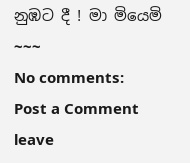නුඹට දී ! මා මියෙමි ~~~
No comments:
Post a Comment
leave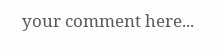your comment here...